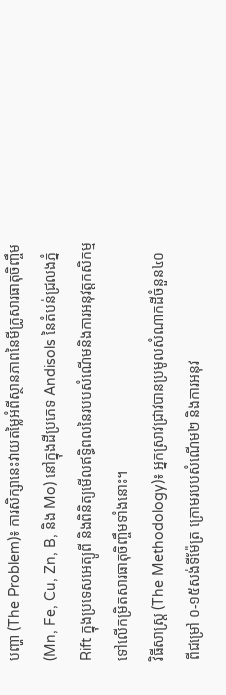បញ្ហា (The Problem)៖ ការសិក្សានេះវាយតម្លៃអំពីស្ថានភាពនៃមីក្រូសារធាតុចិញ្ចឹម (Mn, Fe, Cu, Zn, B, និង Mo) នៅក្នុងដីប្រភេទ Andisols នៃតំបន់ជ្រលងភ្នំ Rift ក្នុងប្រទេសអេត្យូពី និងពិនិត្យមើលឥទ្ធិពលនៃរបបសំណើមនិងការអនុវត្តកសិកម្មទៅលើកម្រិតសារធាតុចិញ្ចឹមទាំងនោះ។
វិធីសាស្ត្រ (The Methodology)៖ អ្នកស្រាវជ្រាវបានប្រមូលសំណាកដីចំនួន៤០ ពីជម្រៅ ០-១៥សង់ទីម៉ែត្រ ក្រោមរបបសំណើម២ និងការអនុវ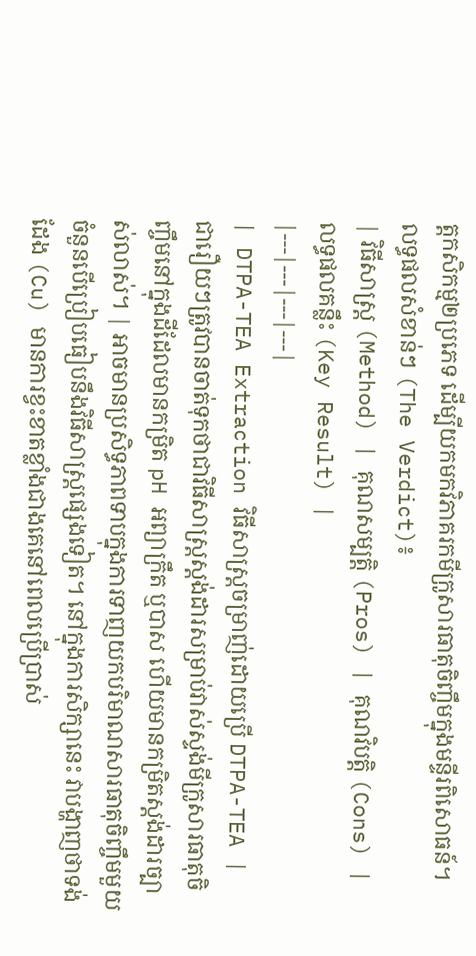ត្តកសិកម្ម២ប្រភេទ ដើម្បីយកមកវិភាគរកមីក្រូសារធាតុចិញ្ចឹមក្នុងមន្ទីរពិសោធន៍។
លទ្ធផលសំខាន់ៗ (The Verdict)៖
| វិធីសាស្ត្រ (Method) | គុណសម្បត្តិ (Pros) | គុណវិបត្តិ (Cons) | លទ្ធផលគន្លឹះ (Key Result) |
|---|---|---|---|
| DTPA-TEA Extraction វិធីសាស្ត្រចម្រាញ់ដោយប្រើ DTPA-TEA |
ជារឿយៗត្រូវបានចាត់ទុកថាជាវិធីសាស្ត្រស្តង់ដារសម្រាប់វាស់ស្ទង់មីក្រូសារធាតុចិញ្ចឹមនៅក្នុងដីដែលមានកម្រិត pH អព្យាក្រឹត ឬបាស ហើយមានកម្រិតស្តង់ដារច្បាស់លាស់។ | អាចមានប្រសិទ្ធភាពទាបក្នុងការទាញយកបរិមាណសារធាតុចិញ្ចឹមមួយចំនួនបើប្រៀបធៀបនឹងវិធីសាស្ត្រផ្សេងទៀត។ នៅក្នុងការសិក្សានេះ វាបង្ហាញថាទង់ដែង (Cu) មានការខ្វះខាតខ្លាំងជាងគេនៅពេលប្រើប្រាស់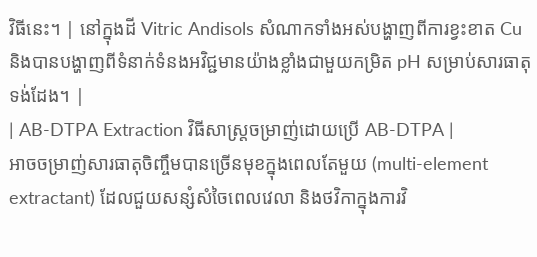វិធីនេះ។ | នៅក្នុងដី Vitric Andisols សំណាកទាំងអស់បង្ហាញពីការខ្វះខាត Cu និងបានបង្ហាញពីទំនាក់ទំនងអវិជ្ជមានយ៉ាងខ្លាំងជាមួយកម្រិត pH សម្រាប់សារធាតុទង់ដែង។ |
| AB-DTPA Extraction វិធីសាស្ត្រចម្រាញ់ដោយប្រើ AB-DTPA |
អាចចម្រាញ់សារធាតុចិញ្ចឹមបានច្រើនមុខក្នុងពេលតែមួយ (multi-element extractant) ដែលជួយសន្សំសំចៃពេលវេលា និងថវិកាក្នុងការវិ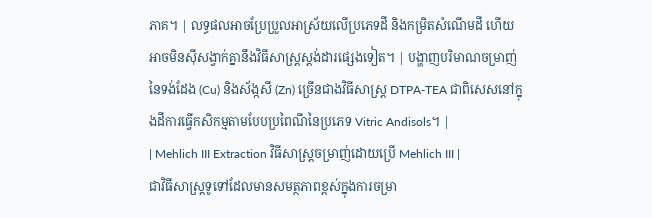ភាគ។ | លទ្ធផលអាចប្រែប្រួលអាស្រ័យលើប្រភេទដី និងកម្រិតសំណើមដី ហើយអាចមិនស៊ីសង្វាក់គ្នានឹងវិធីសាស្ត្រស្តង់ដារផ្សេងទៀត។ | បង្ហាញបរិមាណចម្រាញ់នៃទង់ដែង (Cu) និងស័ង្កសី (Zn) ច្រើនជាងវិធីសាស្ត្រ DTPA-TEA ជាពិសេសនៅក្នុងដីការធ្វើកសិកម្មតាមបែបប្រពៃណីនៃប្រភេទ Vitric Andisols។ |
| Mehlich III Extraction វិធីសាស្ត្រចម្រាញ់ដោយប្រើ Mehlich III |
ជាវិធីសាស្ត្រទូទៅដែលមានសមត្ថភាពខ្ពស់ក្នុងការចម្រា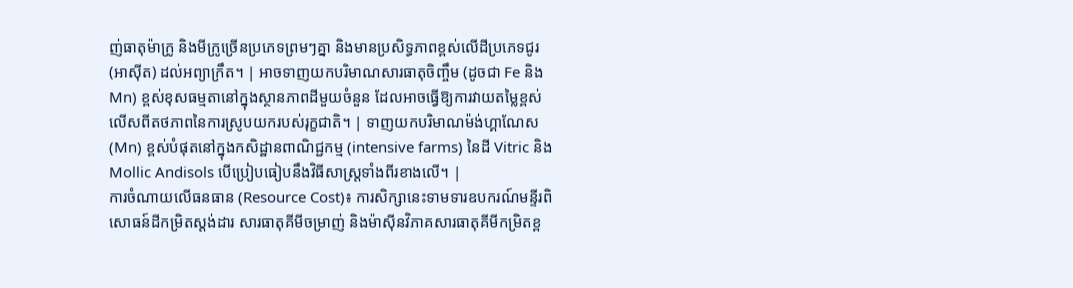ញ់ធាតុម៉ាក្រូ និងមីក្រូច្រើនប្រភេទព្រមៗគ្នា និងមានប្រសិទ្ធភាពខ្ពស់លើដីប្រភេទជូរ (អាស៊ីត) ដល់អព្យាក្រឹត។ | អាចទាញយកបរិមាណសារធាតុចិញ្ចឹម (ដូចជា Fe និង Mn) ខ្ពស់ខុសធម្មតានៅក្នុងស្ថានភាពដីមួយចំនួន ដែលអាចធ្វើឱ្យការវាយតម្លៃខ្ពស់លើសពីតថភាពនៃការស្រូបយករបស់រុក្ខជាតិ។ | ទាញយកបរិមាណម៉ង់ហ្គាណែស (Mn) ខ្ពស់បំផុតនៅក្នុងកសិដ្ឋានពាណិជ្ជកម្ម (intensive farms) នៃដី Vitric និង Mollic Andisols បើប្រៀបធៀបនឹងវិធីសាស្ត្រទាំងពីរខាងលើ។ |
ការចំណាយលើធនធាន (Resource Cost)៖ ការសិក្សានេះទាមទារឧបករណ៍មន្ទីរពិសោធន៍ដីកម្រិតស្តង់ដារ សារធាតុគីមីចម្រាញ់ និងម៉ាស៊ីនវិភាគសារធាតុគីមីកម្រិតខ្ព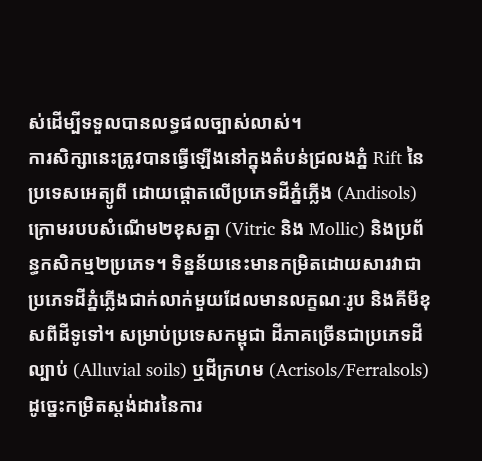ស់ដើម្បីទទួលបានលទ្ធផលច្បាស់លាស់។
ការសិក្សានេះត្រូវបានធ្វើឡើងនៅក្នុងតំបន់ជ្រលងភ្នំ Rift នៃប្រទេសអេត្យូពី ដោយផ្តោតលើប្រភេទដីភ្នំភ្លើង (Andisols) ក្រោមរបបសំណើម២ខុសគ្នា (Vitric និង Mollic) និងប្រព័ន្ធកសិកម្ម២ប្រភេទ។ ទិន្នន័យនេះមានកម្រិតដោយសារវាជាប្រភេទដីភ្នំភ្លើងជាក់លាក់មួយដែលមានលក្ខណៈរូប និងគីមីខុសពីដីទូទៅ។ សម្រាប់ប្រទេសកម្ពុជា ដីភាគច្រើនជាប្រភេទដីល្បាប់ (Alluvial soils) ឬដីក្រហម (Acrisols/Ferralsols) ដូច្នេះកម្រិតស្តង់ដារនៃការ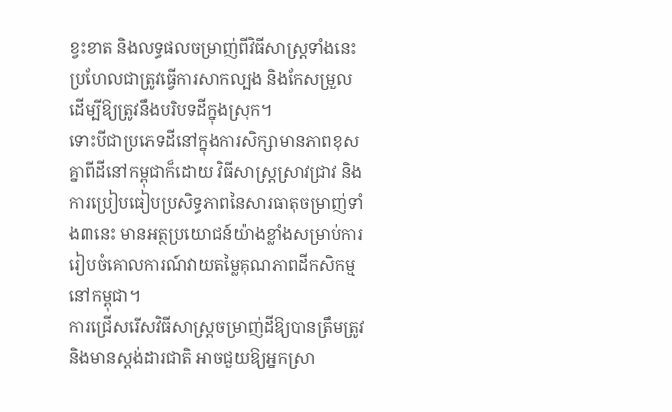ខ្វះខាត និងលទ្ធផលចម្រាញ់ពីវិធីសាស្ត្រទាំងនេះប្រហែលជាត្រូវធ្វើការសាកល្បង និងកែសម្រួលដើម្បីឱ្យត្រូវនឹងបរិបទដីក្នុងស្រុក។
ទោះបីជាប្រភេទដីនៅក្នុងការសិក្សាមានភាពខុសគ្នាពីដីនៅកម្ពុជាក៏ដោយ វិធីសាស្ត្រស្រាវជ្រាវ និងការប្រៀបធៀបប្រសិទ្ធភាពនៃសារធាតុចម្រាញ់ទាំង៣នេះ មានអត្ថប្រយោជន៍យ៉ាងខ្លាំងសម្រាប់ការរៀបចំគោលការណ៍វាយតម្លៃគុណភាពដីកសិកម្មនៅកម្ពុជា។
ការជ្រើសរើសវិធីសាស្ត្រចម្រាញ់ដីឱ្យបានត្រឹមត្រូវនិងមានស្តង់ដារជាតិ អាចជួយឱ្យអ្នកស្រា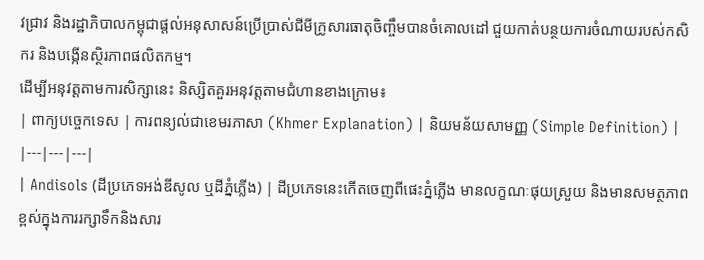វជ្រាវ និងរដ្ឋាភិបាលកម្ពុជាផ្តល់អនុសាសន៍ប្រើប្រាស់ជីមីក្រូសារធាតុចិញ្ចឹមបានចំគោលដៅ ជួយកាត់បន្ថយការចំណាយរបស់កសិករ និងបង្កើនស្ថិរភាពផលិតកម្ម។
ដើម្បីអនុវត្តតាមការសិក្សានេះ និស្សិតគួរអនុវត្តតាមជំហានខាងក្រោម៖
| ពាក្យបច្ចេកទេស | ការពន្យល់ជាខេមរភាសា (Khmer Explanation) | និយមន័យសាមញ្ញ (Simple Definition) |
|---|---|---|
| Andisols (ដីប្រភេទអង់ឌីសូល ឬដីភ្នំភ្លើង) | ដីប្រភេទនេះកើតចេញពីផេះភ្នំភ្លើង មានលក្ខណៈផុយស្រួយ និងមានសមត្ថភាពខ្ពស់ក្នុងការរក្សាទឹកនិងសារ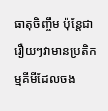ធាតុចិញ្ចឹម ប៉ុន្តែជារឿយៗវាមានប្រតិកម្មគីមីដែលចង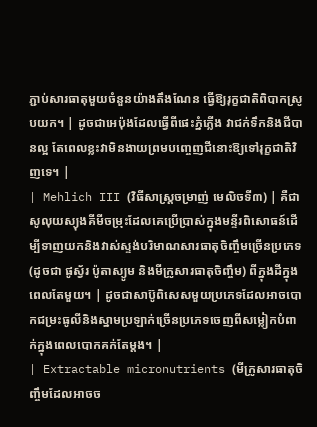ភ្ជាប់សារធាតុមួយចំនួនយ៉ាងតឹងណែន ធ្វើឱ្យរុក្ខជាតិពិបាកស្រូបយក។ | ដូចជាអេប៉ុងដែលធ្វើពីផេះភ្នំភ្លើង វាជក់ទឹកនិងជីបានល្អ តែពេលខ្លះវាមិនងាយព្រមបញ្ចេញជីនោះឱ្យទៅរុក្ខជាតិវិញទេ។ |
| Mehlich III (វិធីសាស្ត្រចម្រាញ់ មេលិចទី៣) | គឺជាសូលុយស្យុងគីមីចម្រុះដែលគេប្រើប្រាស់ក្នុងមន្ទីរពិសោធន៍ដើម្បីទាញយកនិងវាស់ស្ទង់បរិមាណសារធាតុចិញ្ចឹមច្រើនប្រភេទ (ដូចជា ផូស្វ័រ ប៉ូតាស្យូម និងមីក្រូសារធាតុចិញ្ចឹម) ពីក្នុងដីក្នុងពេលតែមួយ។ | ដូចជាសាប៊ូពិសេសមួយប្រភេទដែលអាចបោកជម្រះធូលីនិងស្នាមប្រឡាក់ច្រើនប្រភេទចេញពីសម្លៀកបំពាក់ក្នុងពេលបោកគក់តែម្តង។ |
| Extractable micronutrients (មីក្រូសារធាតុចិញ្ចឹមដែលអាចច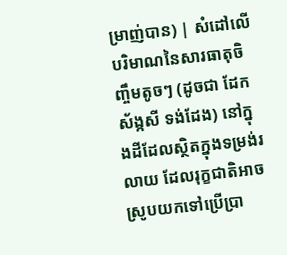ម្រាញ់បាន) | សំដៅលើបរិមាណនៃសារធាតុចិញ្ចឹមតូចៗ (ដូចជា ដែក ស័ង្កសី ទង់ដែង) នៅក្នុងដីដែលស្ថិតក្នុងទម្រង់រលាយ ដែលរុក្ខជាតិអាចស្រូបយកទៅប្រើប្រា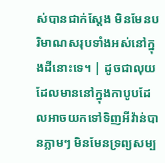ស់បានជាក់ស្តែង មិនមែនបរិមាណសរុបទាំងអស់នៅក្នុងដីនោះទេ។ | ដូចជាលុយដែលមាននៅក្នុងកាបូបដែលអាចយកទៅទិញអីវ៉ាន់បានភ្លាមៗ មិនមែនទ្រព្យសម្ប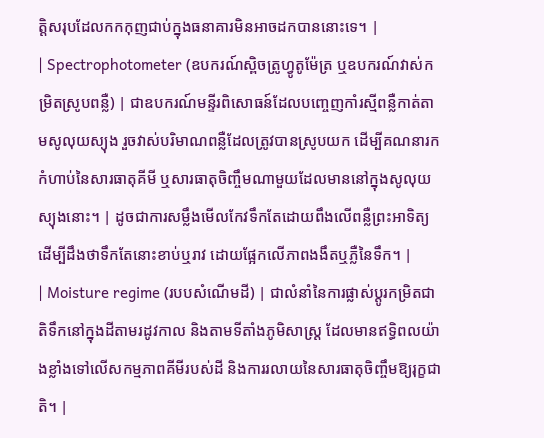ត្តិសរុបដែលកកកុញជាប់ក្នុងធនាគារមិនអាចដកបាននោះទេ។ |
| Spectrophotometer (ឧបករណ៍ស្ពិចត្រូហ្វូតូម៉ែត្រ ឬឧបករណ៍វាស់កម្រិតស្រូបពន្លឺ) | ជាឧបករណ៍មន្ទីរពិសោធន៍ដែលបញ្ចេញកាំរស្មីពន្លឺកាត់តាមសូលុយស្យុង រួចវាស់បរិមាណពន្លឺដែលត្រូវបានស្រូបយក ដើម្បីគណនារកកំហាប់នៃសារធាតុគីមី ឬសារធាតុចិញ្ចឹមណាមួយដែលមាននៅក្នុងសូលុយស្យុងនោះ។ | ដូចជាការសម្លឹងមើលកែវទឹកតែដោយពឹងលើពន្លឺព្រះអាទិត្យ ដើម្បីដឹងថាទឹកតែនោះខាប់ឬរាវ ដោយផ្អែកលើភាពងងឹតឬភ្លឺនៃទឹក។ |
| Moisture regime (របបសំណើមដី) | ជាលំនាំនៃការផ្លាស់ប្តូរកម្រិតជាតិទឹកនៅក្នុងដីតាមរដូវកាល និងតាមទីតាំងភូមិសាស្ត្រ ដែលមានឥទ្ធិពលយ៉ាងខ្លាំងទៅលើសកម្មភាពគីមីរបស់ដី និងការរលាយនៃសារធាតុចិញ្ចឹមឱ្យរុក្ខជាតិ។ |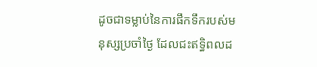ដូចជាទម្លាប់នៃការផឹកទឹករបស់មនុស្សប្រចាំថ្ងៃ ដែលជះឥទ្ធិពលដ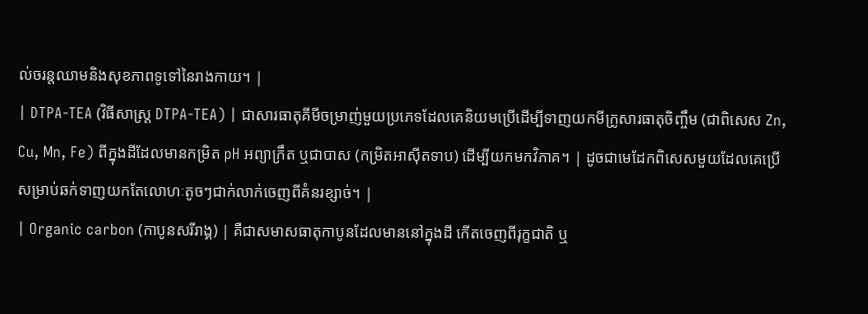ល់ចរន្តឈាមនិងសុខភាពទូទៅនៃរាងកាយ។ |
| DTPA-TEA (វិធីសាស្ត្រ DTPA-TEA) | ជាសារធាតុគីមីចម្រាញ់មួយប្រភេទដែលគេនិយមប្រើដើម្បីទាញយកមីក្រូសារធាតុចិញ្ចឹម (ជាពិសេស Zn, Cu, Mn, Fe) ពីក្នុងដីដែលមានកម្រិត pH អព្យាក្រឹត ឬជាបាស (កម្រិតអាស៊ីតទាប) ដើម្បីយកមកវិភាគ។ | ដូចជាមេដែកពិសេសមួយដែលគេប្រើសម្រាប់ឆក់ទាញយកតែលោហៈតូចៗជាក់លាក់ចេញពីគំនរខ្សាច់។ |
| Organic carbon (កាបូនសរីរាង្គ) | គឺជាសមាសធាតុកាបូនដែលមាននៅក្នុងដី កើតចេញពីរុក្ខជាតិ ឬ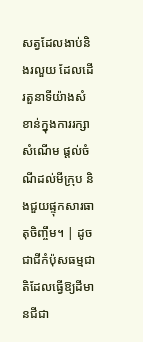សត្វដែលងាប់និងរលួយ ដែលដើរតួនាទីយ៉ាងសំខាន់ក្នុងការរក្សាសំណើម ផ្តល់ចំណីដល់មីក្រុប និងជួយផ្ទុកសារធាតុចិញ្ចឹម។ | ដូចជាជីកំប៉ុសធម្មជាតិដែលធ្វើឱ្យដីមានជីជា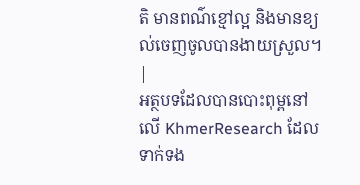តិ មានពណ៌ខ្មៅល្អ និងមានខ្យល់ចេញចូលបានងាយស្រួល។ |
អត្ថបទដែលបានបោះពុម្ពនៅលើ KhmerResearch ដែលទាក់ទង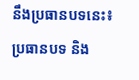នឹងប្រធានបទនេះ៖
ប្រធានបទ និង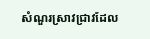សំណួរស្រាវជ្រាវដែល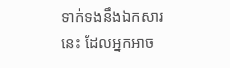ទាក់ទងនឹងឯកសារនេះ ដែលអ្នកអាច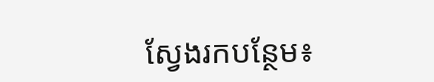ស្វែងរកបន្ថែម៖